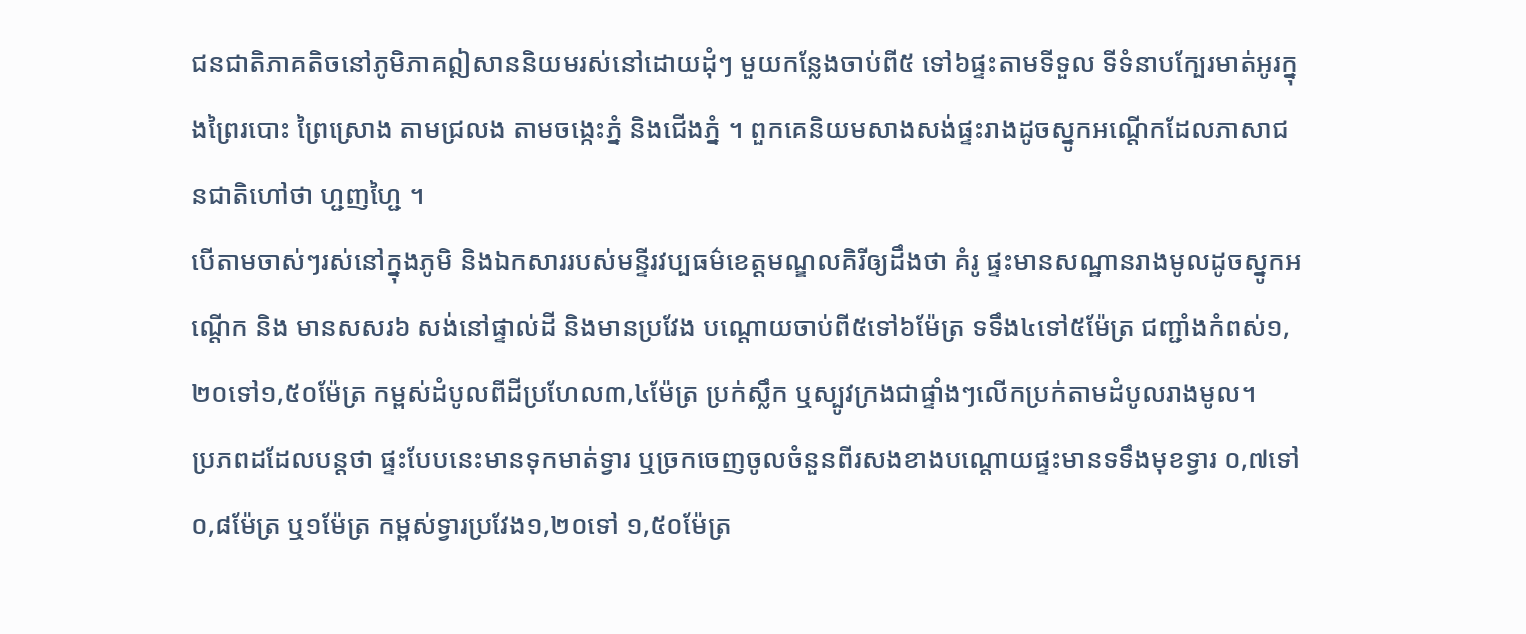ជនជាតិភាគតិចនៅភូមិភាគឦសាននិយមរស់នៅដោយដុំៗ មួយកន្លែងចាប់ពី៥ ទៅ៦ផ្ទះតាមទីទួល ទីទំនាបក្បែរមាត់អូរក្នុងព្រៃរបោះ ព្រៃស្រោង តាមជ្រលង តាមចង្កេះភ្នំ និងជើងភ្នំ ។ ពួកគេនិយមសាងសង់ផ្ទះរាងដូចស្នូកអណ្តើកដែលភាសាជនជាតិហៅថា ហ្ជញហ្ជៃ ។
បើតាមចាស់ៗរស់នៅក្នុងភូមិ និងឯកសាររបស់មន្ទីរវប្បធម៌ខេត្តមណ្ឌលគិរីឲ្យដឹងថា គំរូ ផ្ទះមានសណ្ឋានរាងមូលដូចស្នូកអណ្តើក និង មានសសរ៦ សង់នៅផ្ទាល់ដី និងមានប្រវែង បណ្តោយចាប់ពី៥ទៅ៦ម៉ែត្រ ទទឹង៤ទៅ៥ម៉ែត្រ ជញ្ជាំងកំពស់១,២០ទៅ១,៥០ម៉ែត្រ កម្ពស់ដំបូលពីដីប្រហែល៣,៤ម៉ែត្រ ប្រក់ស្លឹក ឬស្បូវក្រងជាផ្ទាំងៗលើកប្រក់តាមដំបូលរាងមូល។
ប្រភពដដែលបន្តថា ផ្ទះបែបនេះមានទុកមាត់ទ្វារ ឬច្រកចេញចូលចំនួនពីរសងខាងបណ្តោយផ្ទះមានទទឹងមុខទ្វារ ០,៧ទៅ០,៨ម៉ែត្រ ឬ១ម៉ែត្រ កម្ពស់ទ្វារប្រវែង១,២០ទៅ ១,៥០ម៉ែត្រ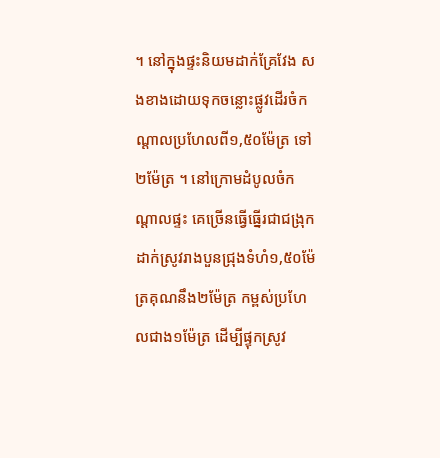។ នៅក្នុងផ្ទះនិយមដាក់គ្រែវែង សងខាងដោយទុកចន្លោះផ្លូវដើរចំកណ្តាលប្រហែលពី១,៥០ម៉ែត្រ ទៅ២ម៉ែត្រ ។ នៅក្រោមដំបូលចំកណ្តាលផ្ទះ គេច្រើនធ្វើធ្នើរជាជង្រុកដាក់ស្រូវរាងបួនជ្រុងទំហំ១,៥០ម៉ែត្រគុណនឹង២ម៉ែត្រ កម្ពស់ប្រហែលជាង១ម៉ែត្រ ដើម្បីផ្ទុកស្រូវ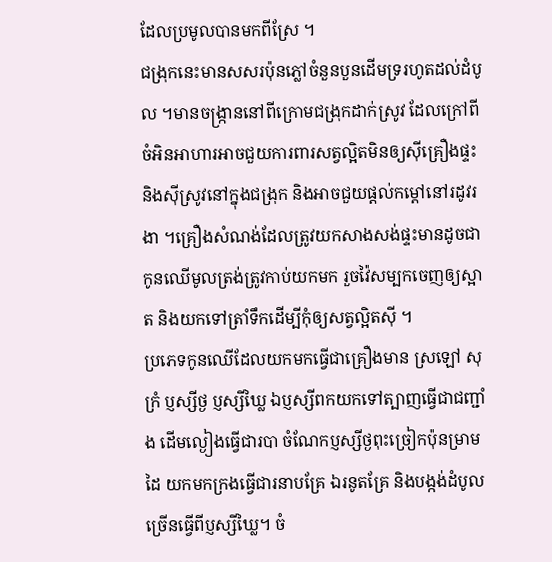ដែលប្រមូលបានមកពីស្រែ ។
ជង្រុកនេះមានសសរប៉ុនភ្លៅចំនួនបួនដើមទ្ររហូតដល់ដំបូល ។មានចង្ក្រាននៅពីក្រោមជង្រុកដាក់ស្រូវ ដែលក្រៅពីចំអិនអាហារអាចជួយការពារសត្វល្អិតមិនឲ្យស៊ីគ្រឿងផ្ទះ និងស៊ីស្រូវនៅក្នុងជង្រុក និងអាចជួយផ្តល់កម្តៅនៅរដូវរងា ។គ្រឿងសំណង់ដែលត្រូវយកសាងសង់ផ្ទះមានដូចជា កូនឈើមូលត្រង់ត្រូវកាប់យកមក រួចវ៉ៃសម្បកចេញឲ្យស្អាត និងយកទៅត្រាំទឹកដើម្បីកុំឲ្យសត្វល្អិតស៊ី ។
ប្រភេទកូនឈើដែលយកមកធ្វើជាគ្រឿងមាន ស្រឡៅ សុក្រំ ប្ញស្សីថ្ង ប្ញស្សីឃ្លៃ ឯប្ញស្សីពកយកទៅត្បាញធ្វើជាជញ្ជាំង ដើមល្ងៀងធ្វើជារបា ចំណែកប្ញស្សីថ្ងពុះច្រៀកប៉ុនម្រាមដៃ យកមកក្រងធ្វើជារនាបគ្រែ ឯរនូតគ្រែ និងបង្កង់ដំបូលច្រើនធ្វើពីប្ញស្សីឃ្លៃ។ ចំ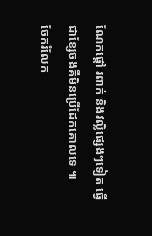ណែកផ្តៅ រពាក់ និងវល្លិផ្សេងៗទៀត ធ្វើជាខ្សែចងគឺមិនប្រើដែកគោលទេ ៕
ចែករំលែក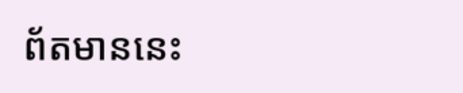ព័តមាននេះ